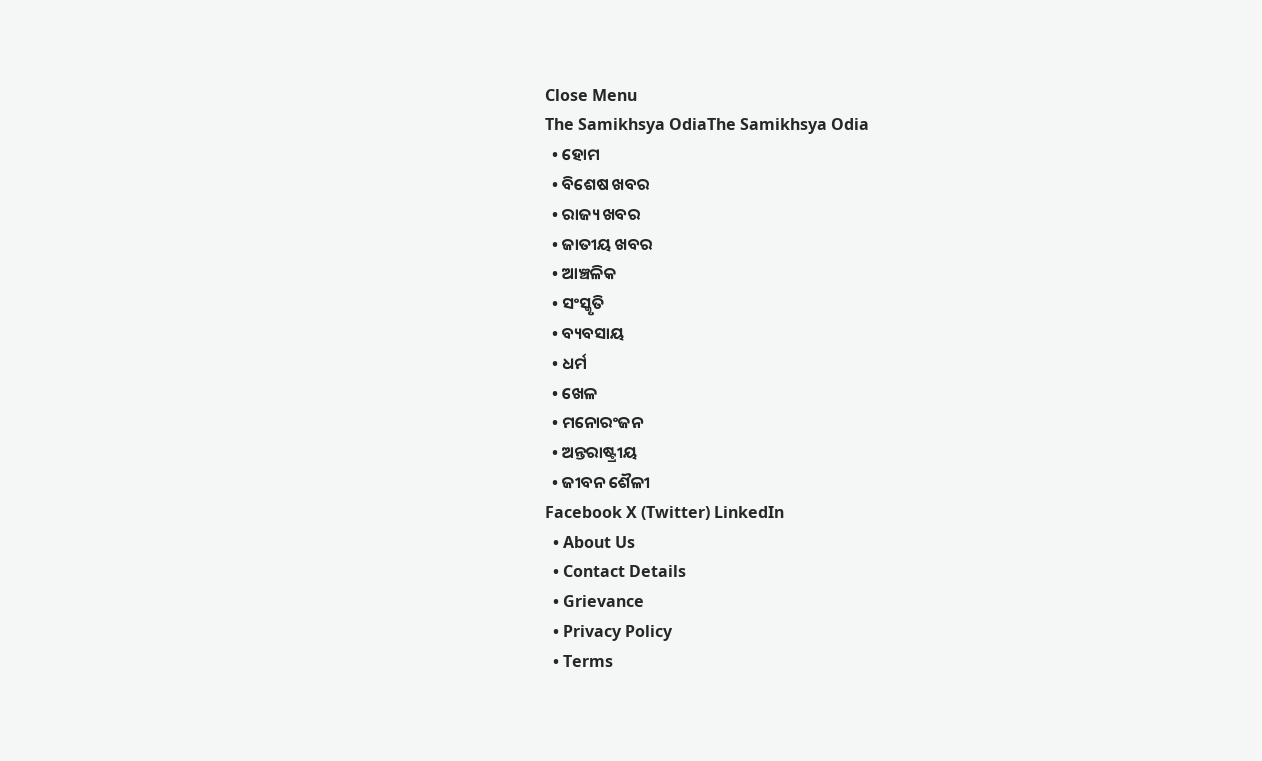Close Menu
The Samikhsya OdiaThe Samikhsya Odia
  • ହୋମ
  • ବିଶେଷ ଖବର
  • ରାଜ୍ୟ ଖବର
  • ଜାତୀୟ ଖବର
  • ଆଞ୍ଚଳିକ
  • ସଂସ୍କୃତି
  • ବ୍ୟବସାୟ
  • ଧର୍ମ
  • ଖେଳ
  • ମନୋରଂଜନ
  • ଅନ୍ତରାଷ୍ଟ୍ରୀୟ
  • ଜୀବନ ଶୈଳୀ
Facebook X (Twitter) LinkedIn
  • About Us
  • Contact Details
  • Grievance
  • Privacy Policy
  • Terms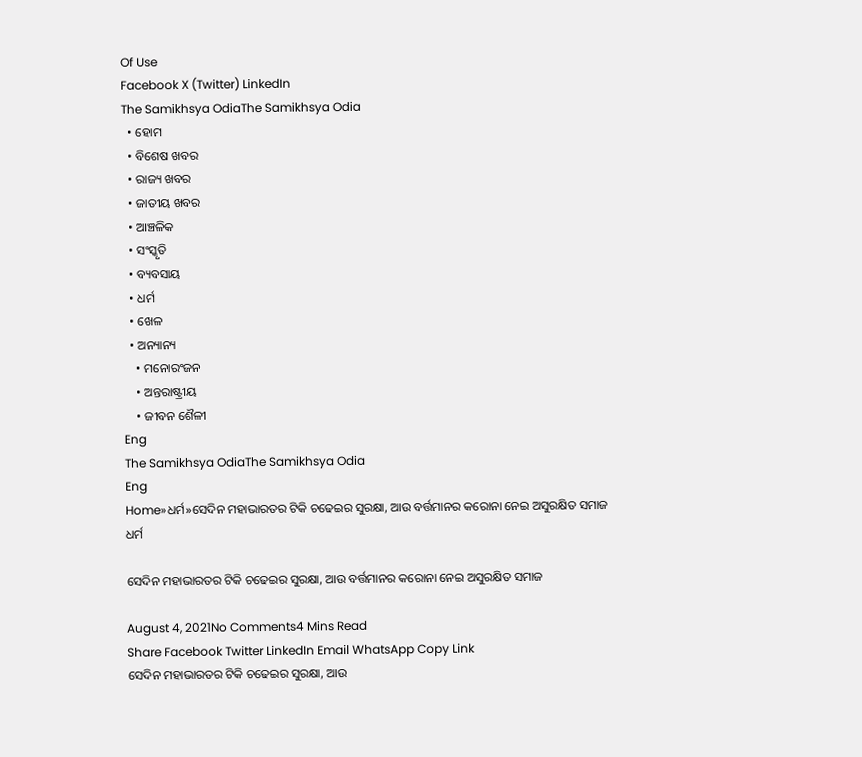Of Use
Facebook X (Twitter) LinkedIn
The Samikhsya OdiaThe Samikhsya Odia
  • ହୋମ
  • ବିଶେଷ ଖବର
  • ରାଜ୍ୟ ଖବର
  • ଜାତୀୟ ଖବର
  • ଆଞ୍ଚଳିକ
  • ସଂସ୍କୃତି
  • ବ୍ୟବସାୟ
  • ଧର୍ମ
  • ଖେଳ
  • ଅନ୍ୟାନ୍ୟ
    • ମନୋରଂଜନ
    • ଅନ୍ତରାଷ୍ଟ୍ରୀୟ
    • ଜୀବନ ଶୈଳୀ
Eng
The Samikhsya OdiaThe Samikhsya Odia
Eng
Home»ଧର୍ମ»ସେଦିନ ମହାଭାରତର ଟିକି ଚଢେଇର ସୁରକ୍ଷା, ଆଉ ବର୍ତ୍ତମାନର କରୋନା ନେଇ ଅସୁରକ୍ଷିତ ସମାଜ
ଧର୍ମ

ସେଦିନ ମହାଭାରତର ଟିକି ଚଢେଇର ସୁରକ୍ଷା, ଆଉ ବର୍ତ୍ତମାନର କରୋନା ନେଇ ଅସୁରକ୍ଷିତ ସମାଜ

August 4, 2021No Comments4 Mins Read
Share Facebook Twitter LinkedIn Email WhatsApp Copy Link
ସେଦିନ ମହାଭାରତର ଟିକି ଚଢେଇର ସୁରକ୍ଷା, ଆଉ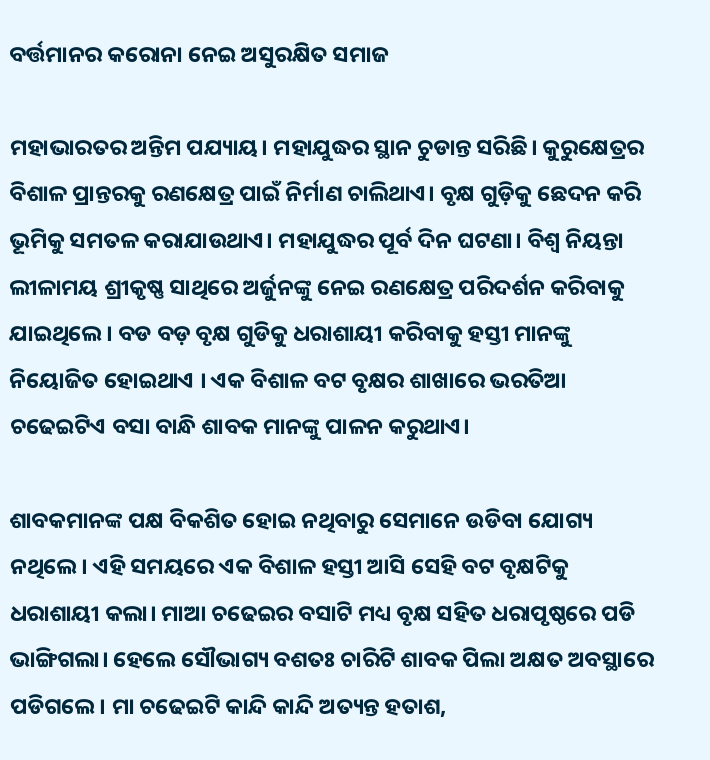ବର୍ତ୍ତମାନର କରୋନା ନେଇ ଅସୁରକ୍ଷିତ ସମାଜ

ମହାଭାରତର ଅନ୍ତିମ ପଯ୍ୟାୟ। ମହାଯୁଦ୍ଧର ସ୍ଥାନ ଚୁଡାନ୍ତ ସରିଛି। କୁରୁକ୍ଷେତ୍ରର ବିଶାଳ ପ୍ରାନ୍ତରକୁ ରଣକ୍ଷେତ୍ର ପାଇଁ ନିର୍ମାଣ ଚାଲିଥାଏ। ବୃକ୍ଷ ଗୁଡ଼ିକୁ ଛେଦନ କରି ଭୂମିକୁ ସମତଳ କରାଯାଉଥାଏ। ମହାଯୁଦ୍ଧର ପୂର୍ବ ଦିନ ଘଟଣା। ବିଶ୍ୱ ନିୟନ୍ତା ଲୀଳାମୟ ଶ୍ରୀକୃଷ୍ଣ ସାଥିରେ ଅର୍ଜୁନଙ୍କୁ ନେଇ ରଣକ୍ଷେତ୍ର ପରିଦର୍ଶନ କରିବାକୁ ଯାଇଥିଲେ। ବଡ ବଡ଼ ବୃକ୍ଷ ଗୁଡିକୁ ଧରାଶାୟୀ କରିବାକୁ ହସ୍ତୀ ମାନଙ୍କୁ ନିୟୋଜିତ ହୋଇଥାଏ । ଏକ ବିଶାଳ ବଟ ବୃକ୍ଷର ଶାଖାରେ ଭରତିଆ ଚଢେଇଟିଏ ବସା ବାନ୍ଧି ଶାବକ ମାନଙ୍କୁ ପାଳନ କରୁଥାଏ।

ଶାବକମାନଙ୍କ ପକ୍ଷ ବିକଶିତ ହୋଇ ନଥିବାରୁ ସେମାନେ ଉଡିବା ଯୋଗ୍ୟ ନଥିଲେ। ଏହି ସମୟରେ ଏକ ବିଶାଳ ହସ୍ତୀ ଆସି ସେହି ବଟ ବୃକ୍ଷଟିକୁ ଧରାଶାୟୀ କଲା। ମାଆ ଚଢେଇର ବସାଟି ମଧ୍ୟ ବୃକ୍ଷ ସହିତ ଧରାପୃଷ୍ଠରେ ପଡି ଭାଙ୍ଗିଗଲା। ହେଲେ ସୌଭାଗ୍ୟ ବଶତଃ ଚାରିଟି ଶାବକ ପିଲା ଅକ୍ଷତ ଅବସ୍ଥାରେ ପଡିଗଲେ। ମା ଚଢେଇଟି କାନ୍ଦି କାନ୍ଦି ଅତ୍ୟନ୍ତ ହତାଶ,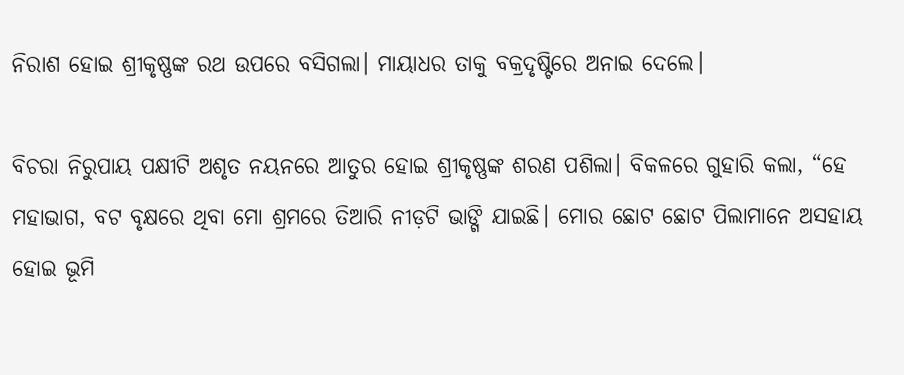ନିରାଶ ହୋଇ ଶ୍ରୀକୃଷ୍ଣଙ୍କ ରଥ ଉପରେ ବସିଗଲା। ମାୟାଧର ତାକୁ ବକ୍ରଦୃଷ୍ଟିରେ ଅନାଇ ଦେଲେ।

ବିଚରା ନିରୁପାୟ ପକ୍ଷୀଟି ଅଶୃତ ନୟନରେ ଆତୁର ହୋଇ ଶ୍ରୀକୃଷ୍ଣଙ୍କ ଶରଣ ପଶିଲା। ବିକଳରେ ଗୁହାରି କଲା, “ହେ ମହାଭାଗ, ବଟ ବୃକ୍ଷରେ ଥିବା ମୋ ଶ୍ରମରେ ତିଆରି ନୀଡ଼ଟି ଭାଙ୍ଗି ଯାଇଛି। ମୋର ଛୋଟ ଛୋଟ ପିଲାମାନେ ଅସହାୟ ହୋଇ ଭୂମି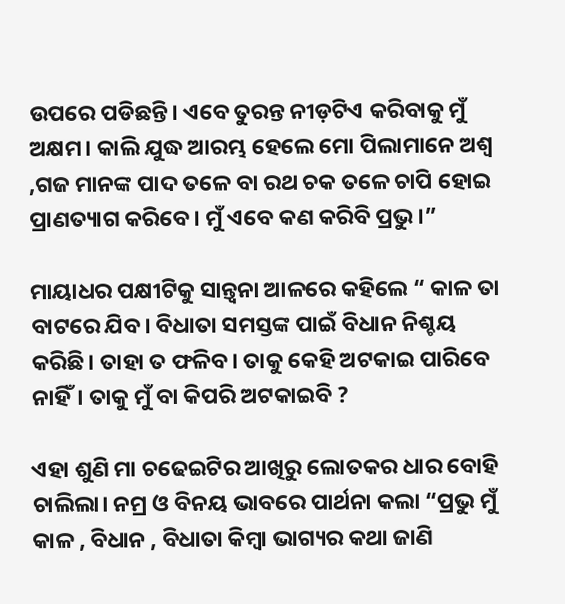ଉପରେ ପଡିଛନ୍ତି। ଏବେ ତୁରନ୍ତ ନୀଡ଼ଟିଏ କରିବାକୁ ମୁଁ ଅକ୍ଷମ। କାଲି ଯୁଦ୍ଧ ଆରମ୍ଭ ହେଲେ ମୋ ପିଲାମାନେ ଅଶ୍ଵ ,ଗଜ ମାନଙ୍କ ପାଦ ତଳେ ବା ରଥ ଚକ ତଳେ ଚାପି ହୋଇ ପ୍ରାଣତ୍ୟାଗ କରିବେ। ମୁଁ ଏବେ କଣ କରିବି ପ୍ରଭୁ।”

ମାୟାଧର ପକ୍ଷୀଟିକୁ ସାନ୍ତ୍ୱନା ଆଳରେ କହିଲେ “ କାଳ ତା ବାଟରେ ଯିବ। ବିଧାତା ସମସ୍ତଙ୍କ ପାଇଁ ବିଧାନ ନିଶ୍ଚୟ କରିଛି। ତାହା ତ ଫଳିବ। ତାକୁ କେହି ଅଟକାଇ ପାରିବେ ନାହିଁ। ତାକୁ ମୁଁ ବା କିପରି ଅଟକାଇବି ?

ଏହା ଶୁଣି ମା ଚଢେଇଟିର ଆଖିରୁ ଲୋତକର ଧାର ବୋହି ଚାଲିଲା। ନମ୍ର ଓ ବିନୟ ଭାବରେ ପାର୍ଥନା କଲା “ପ୍ରଭୁ ମୁଁ କାଳ , ବିଧାନ , ବିଧାତା କିମ୍ବା ଭାଗ୍ୟର କଥା ଜାଣି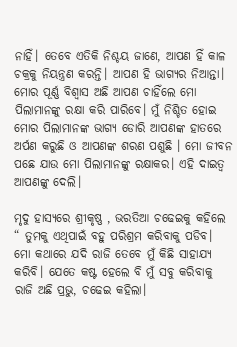ନାହିଁ। ତେବେ ଏତିକି ନିଶ୍ଚୟ ଜାଣେ, ଆପଣ ହିଁ କାଳ ଚକ୍ରକୁ ନିୟନ୍ତ୍ରଣ କରନ୍ତି। ଆପଣ ହି ଭାଗ୍ୟର ନିଆନ୍ତା। ମୋର ପୂର୍ଣ୍ଣ ବିଶ୍ୱାସ ଅଛି ଆପଣ ଚାହିଁଲେ ମୋ ପିଲାମାନଙ୍କୁ ରକ୍ଷା କରି ପାରିବେ। ମୁଁ ନିଶ୍ଚିତ ହୋଇ ମୋର ପିଲାମାନଙ୍କ ଭାଗ୍ୟ ଡୋରି ଆପଣଙ୍କ ହାତରେ ଅର୍ପଣ କରୁଛି ଓ ଆପଣଙ୍କ ଶରଣ ପଶୁଛି । ମୋ ଜୀବନ ପଛେ ଯାଉ ମୋ ପିଲାମାନଙ୍କୁ ରକ୍ଷାକର। ଏହି ଦାଇତ୍ୱ ଆପଣଙ୍କୁ ଦେଲି।

ମୃଦୁ ହାସ୍ୟରେ ଶ୍ରୀକୃଷ୍ଣ , ଭରତିଆ ଚଢେଇକୁ କହିଲେ “ ତୁମକୁ ଏଥିପାଇଁ ବହୁ ପରିଶ୍ରମ କରିବାକୁ ପଡିବ। ମୋ କଥାରେ ଯଦି ରାଜି ତେବେ ମୁଁ କିଛି ସାହାଯ୍ୟ କରିବି। ଯେତେ କଷ୍ଟ ହେଲେ ବି ମୁଁ ସବୁ କରିବାକୁ ରାଜି ଅଛି ପ୍ରଭୁ, ଚଢେଇ କହିଲା।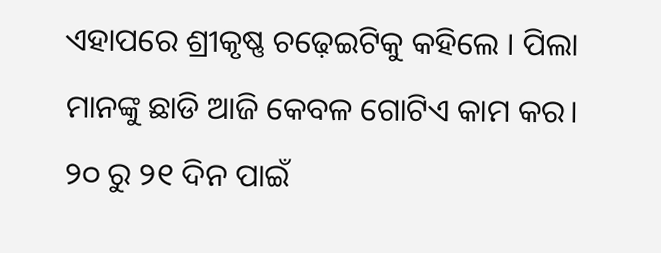ଏହାପରେ ଶ୍ରୀକୃଷ୍ଣ ଚଢ଼େଇଟିକୁ କହିଲେ । ପିଲା ମାନଙ୍କୁ ଛାଡି ଆଜି କେବଳ ଗୋଟିଏ କାମ କର। ୨୦ ରୁ ୨୧ ଦିନ ପାଇଁ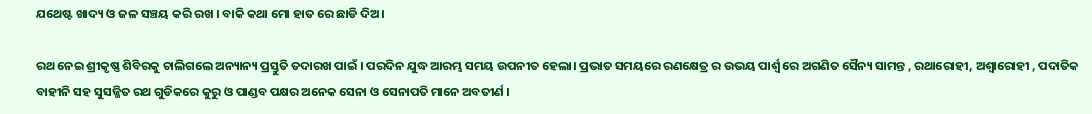ଯଥେଷ୍ଟ ଖାଦ୍ୟ ଓ ଜଳ ସଞ୍ଚୟ କରି ରଖ । ବାକି କଥା ମୋ ହାତ ରେ ଛାଡି ଦିଅ।

ରଥ ନେଇ ଶ୍ରୀକୃଷ୍ଣ ଶିବିରକୁ ଚାଲିଗଲେ ଅନ୍ୟାନ୍ୟ ପ୍ରସ୍ତୁତି ତଦାରଖ ପାଇଁ । ପରଦିନ ଯୁଦ୍ଧ ଆରମ୍ଭ ସମୟ ଉପନୀତ ହେଲା। ପ୍ରଭାତ ସମୟରେ ରଣକ୍ଷେତ୍ର ର ଉଭୟ ପାର୍ଶ୍ଵ ରେ ଅଗଣିତ ସୈନ୍ୟ ସାମନ୍ତ , ରଥାରୋହୀ, ଅଶ୍ଵାରୋହୀ , ପଦାତିକ ବାହୀନି ସହ ସୁସଜ୍ଜିତ ରଥ ଗୁଡିକରେ କୁରୁ ଓ ପାଣ୍ଡବ ପକ୍ଷର ଅନେକ ସେନା ଓ ସେନାପତି ମାନେ ଅବତୀର୍ଣ ।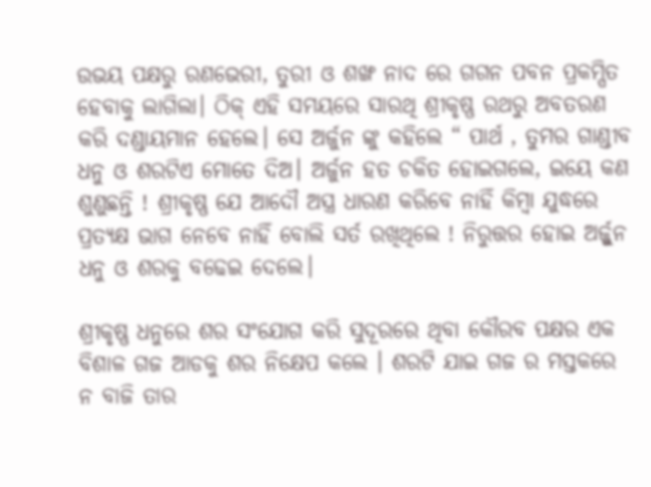ଉଭୟ ପକ୍ଷରୁ ରଣଭେରୀ, ତୁରୀ ଓ ଶଙ୍ଖ ନାଦ ରେ ଗଗନ ପବନ ପ୍ରକମ୍ପିତ ହେବାକୁ ଲାଗିଲା। ଠିକ୍ ଏହି ସମୟରେ ସାରଥି ଶ୍ରୀକୃଷ୍ଣ ରଥରୁ ଅବତରଣ କରି ଦଣ୍ଡାୟମାନ ହେଲେ। ସେ ଅର୍ଜୁନ ଙ୍କୁ କହିଲେ “ ପାର୍ଥ , ତୁମର ଗାଣ୍ଡୀବ ଧନୁ ଓ ଶରଟିଏ ମୋତେ ଦିଅ। ଅର୍ଜୁନ ହତ ଚକିତ ହୋଇଗଲେ, ଇୟେ କଣ ଶୁଣୁଛନ୍ତି ! ଶ୍ରୀକୃଷ୍ଣ ଯେ ଆଦୌ ଅସ୍ତ୍ର ଧାରଣ କରିବେ ନାହିଁ କିମ୍ବା ଯୁଦ୍ଧରେ ପ୍ରତ୍ୟକ୍ଷ ଭାଗ ନେବେ ନାହିଁ ବୋଲି ସର୍ତ ରଖିଥିଲେ ! ନିରୁତ୍ତର ହୋଇ ଅର୍ଜ୍ଜୁନ ଧନୁ ଓ ଶରକୁ ବଢେଇ ଦେଲେ।

ଶ୍ରୀକୃଷ୍ଣ ଧନୁରେ ଶର ସଂଯୋଗ କରି ସୁଦୂରରେ ଥିବା କୌରବ ପକ୍ଷର ଏକ ବିଶାଳ ଗଜ ଆଡକୁ ଶର ନିକ୍ଷେପ କଲେ । ଶରଟି ଯାଇ ଗଜ ର ମସ୍ତକରେ ନ ବାଜି ତାର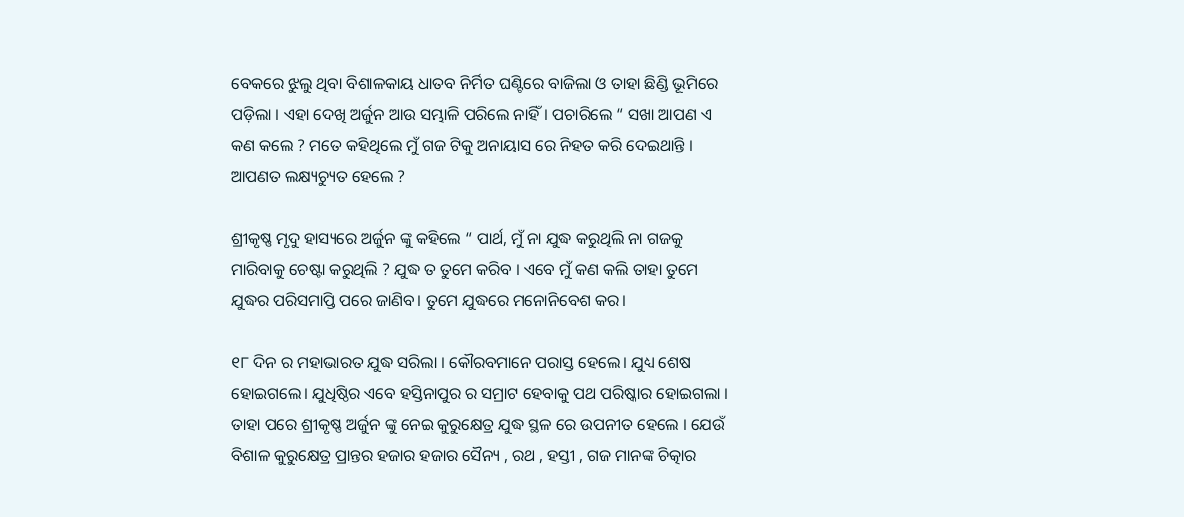ବେକରେ ଝୁଲୁ ଥିବା ବିଶାଳକାୟ ଧାତବ ନିର୍ମିତ ଘଣ୍ଟିରେ ବାଜିଲା ଓ ତାହା ଛିଣ୍ଡି ଭୂମିରେ ପଡ଼ିଲା । ଏହା ଦେଖି ଅର୍ଜୁନ ଆଉ ସମ୍ଭାଳି ପରିଲେ ନାହିଁ। ପଚାରିଲେ “ ସଖା ଆପଣ ଏ କଣ କଲେ ? ମତେ କହିଥିଲେ ମୁଁ ଗଜ ଟିକୁ ଅନାୟାସ ରେ ନିହତ କରି ଦେଇଥାନ୍ତି । ଆପଣତ ଲକ୍ଷ୍ୟଚ୍ୟୁତ ହେଲେ ?

ଶ୍ରୀକୃଷ୍ଣ ମୃଦୁ ହାସ୍ୟରେ ଅର୍ଜୁନ ଙ୍କୁ କହିଲେ “ ପାର୍ଥ, ମୁଁ ନା ଯୁଦ୍ଧ କରୁଥିଲି ନା ଗଜକୁ ମାରିବାକୁ ଚେଷ୍ଟା କରୁଥିଲି ? ଯୁଦ୍ଧ ତ ତୁମେ କରିବ । ଏବେ ମୁଁ କଣ କଲି ତାହା ତୁମେ ଯୁଦ୍ଧର ପରିସମାପ୍ତି ପରେ ଜାଣିବ। ତୁମେ ଯୁଦ୍ଧରେ ମନୋନିବେଶ କର।

୧୮ ଦିନ ର ମହାଭାରତ ଯୁଦ୍ଧ ସରିଲା । କୌରବମାନେ ପରାସ୍ତ ହେଲେ। ଯୁଧ୍ୟ ଶେଷ ହୋଇଗଲେ। ଯୁଧିଷ୍ଠିର ଏବେ ହସ୍ତିନାପୁର ର ସମ୍ରାଟ ହେବାକୁ ପଥ ପରିଷ୍କାର ହୋଇଗଲା । ତାହା ପରେ ଶ୍ରୀକୃଷ୍ଣ ଅର୍ଜୁନ ଙ୍କୁ ନେଇ କୁରୁକ୍ଷେତ୍ର ଯୁଦ୍ଧ ସ୍ଥଳ ରେ ଉପନୀତ ହେଲେ । ଯେଉଁ ବିଶାଳ କୁରୁକ୍ଷେତ୍ର ପ୍ରାନ୍ତର ହଜାର ହଜାର ସୈନ୍ୟ , ରଥ , ହସ୍ତୀ , ଗଜ ମାନଙ୍କ ଚିତ୍କାର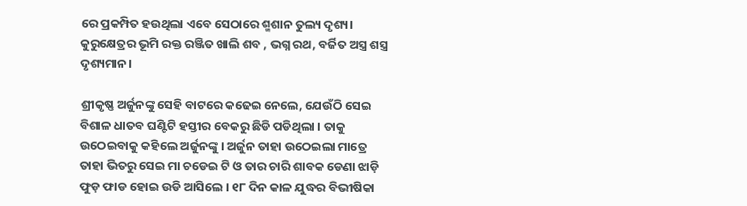ରେ ପ୍ରକମ୍ପିତ ହଉଥିଲା ଏବେ ସେଠାରେ ଶ୍ମଶାନ ତୁଲ୍ୟ ଦୃଶ୍ୟ। କୁରୁକ୍ଷେତ୍ରର ଭୂମି ରକ୍ତ ରଞ୍ଜିତ ଖାଲି ଶବ , ଭଗ୍ନ ରଥ, ବର୍ଜିତ ଅସ୍ତ୍ର ଶସ୍ତ୍ର ଦୃଶ୍ୟମାନ।

ଶ୍ରୀକୃଷ୍ଣ ଅର୍ଜୁନଙ୍କୁ ସେହି ବାଟରେ କଢେଇ ନେଲେ, ଯେଉଁଠି ସେଇ ବିଶାଳ ଧାତବ ଘଣ୍ଟିଟି ହସ୍ତୀର ବେକରୁ ଛିଡି ପଡିଥିଲା । ତାକୁ ଉଠେଇବାକୁ କହିଲେ ଅର୍ଜୁନଙ୍କୁ । ଅର୍ଜୁନ ତାହା ଉଠେଇଲା ମାତ୍ରେ ତାହା ଭିତରୁ ସେଇ ମା ଚଡେଇ ଟି ଓ ତାର ଚାରି ଶାବକ ଡେଣା ଝାଡ଼ି ଫୁଡ଼ ଫାଡ ହୋଇ ଉଡି ଆସିଲେ । ୧୮ ଦିନ କାଳ ଯୁଦ୍ଧର ବିଭୀଷିକା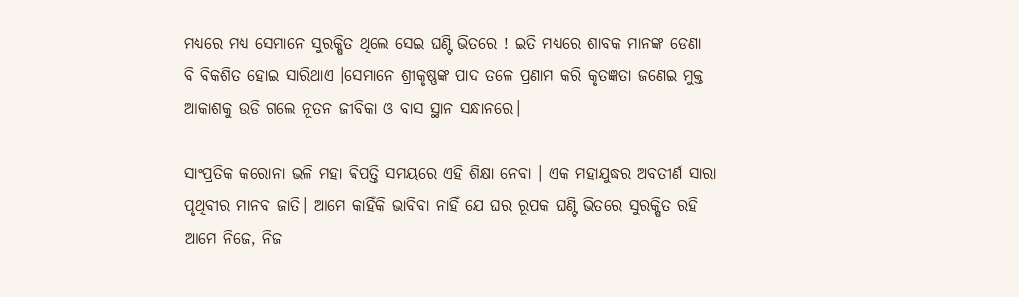ମଧ୍ୟରେ ମଧ୍ୟ ସେମାନେ ସୁରକ୍ଷିତ ଥିଲେ ସେଇ ଘଣ୍ଟି ଭିତରେ ! ଇତି ମଧ୍ୟରେ ଶାବକ ମାନଙ୍କ ଡେଣା ବି ବିକଶିତ ହୋଇ ସାରିଥାଏ ।ସେମାନେ ଶ୍ରୀକୃଷ୍ଣଙ୍କ ପାଦ ତଳେ ପ୍ରଣାମ କରି କୃତଜ୍ଞତା ଜଣେଇ ମୁକ୍ତ ଆକାଶକୁ ଉଡି ଗଲେ ନୂତନ ଜୀବିକା ଓ ବାସ ସ୍ଥାନ ସନ୍ଧାନରେ।

ସାଂପ୍ରତିକ କରୋନା ଭଳି ମହା ଵିପତ୍ତି ସମୟରେ ଏହି ଶିକ୍ଷା ନେବା । ଏକ ମହାଯୁଦ୍ଧର ଅବତୀର୍ଣ ସାରା ପୃଥିବୀର ମାନବ ଜାତି। ଆମେ କାହିଁକି ଭାବିବା ନାହିଁ ଯେ ଘର ରୂପକ ଘଣ୍ଟି ଭିତରେ ସୁରକ୍ଷିତ ରହି ଆମେ ନିଜେ, ନିଜ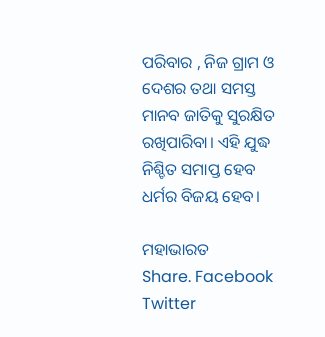ପରିବାର , ନିଜ ଗ୍ରାମ ଓ ଦେଶର ତଥା ସମସ୍ତ ମାନବ ଜାତିକୁ ସୁରକ୍ଷିତ ରଖିପାରିବା। ଏହି ଯୁଦ୍ଧ ନିଶ୍ଚିତ ସମାପ୍ତ ହେବ ଧର୍ମର ବିଜୟ ହେବ।

ମହାଭାରତ
Share. Facebook Twitter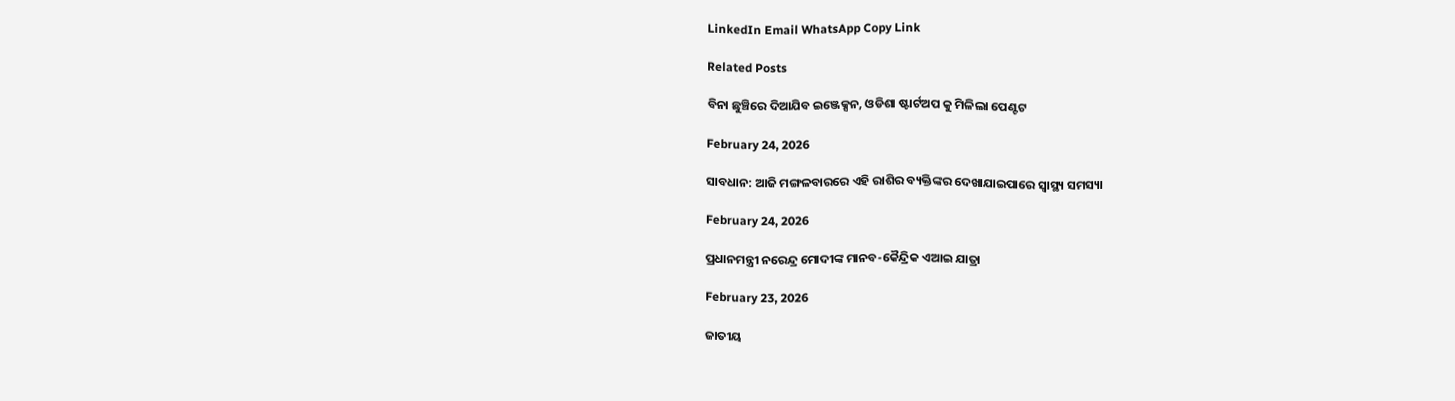LinkedIn Email WhatsApp Copy Link

Related Posts

ବିନା ଛୁଞ୍ଚିରେ ଦିଆଯିବ ଇଞ୍ଜେକ୍ସନ, ଓଡିଶା ଷ୍ଟାର୍ଟଅପ କୁ ମିଳିଲା ପେଣ୍ଟଟ

February 24, 2026

ସାବଧାନ: ଆଜି ମଙ୍ଗଳବାରରେ ଏହି ରାଶିର ବ୍ୟକ୍ତିଙ୍କର ଦେଖାଯାଇପାରେ ସ୍ୱାସ୍ଥ୍ୟ ସମସ୍ୟା

February 24, 2026

ପ୍ରଧାନମନ୍ତ୍ରୀ ନରେନ୍ଦ୍ର ମୋଦୀଙ୍କ ମାନବ-କୈନ୍ଦ୍ରିକ ଏଆଇ ଯାତ୍ରା

February 23, 2026

ଜାତୀୟ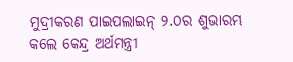ମୁଦ୍ରୀକରଣ ପାଇପଲାଇନ୍‌ ୨.୦ର ଶୁଭାରମ୍ଭ କଲେ କେନ୍ଦ୍ର ଅର୍ଥମନ୍ତ୍ରୀ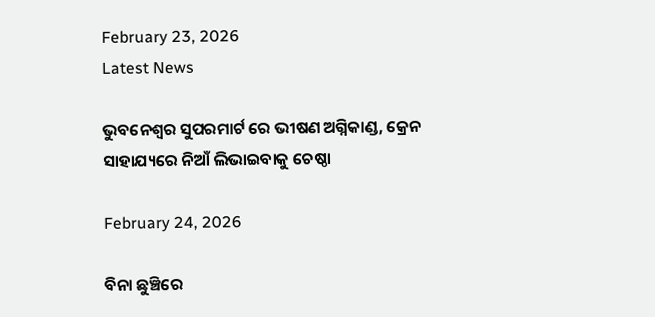February 23, 2026
Latest News

ଭୁବନେଶ୍ବର ସୁପରମାର୍ଟ ରେ ଭୀଷଣ ଅଗ୍ନିକାଣ୍ଡ, କ୍ରେନ ସାହାଯ୍ୟରେ ନିଆଁ ଲିଭାଇବାକୁ ଚେଷ୍ଠା

February 24, 2026

ବିନା ଛୁଞ୍ଚିରେ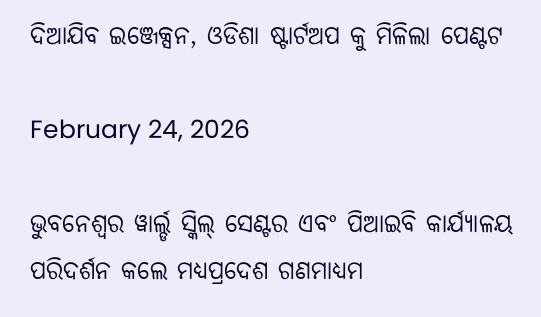ଦିଆଯିବ ଇଞ୍ଜେକ୍ସନ, ଓଡିଶା ଷ୍ଟାର୍ଟଅପ କୁ ମିଳିଲା ପେଣ୍ଟଟ

February 24, 2026

ଭୁବନେଶ୍ୱର ୱାର୍ଲ୍ଡ ସ୍କିଲ୍‌ ସେଣ୍ଟର ଏବଂ ପିଆଇବି କାର୍ଯ୍ୟାଳୟ ପରିଦର୍ଶନ କଲେ ମଧ୍ୟପ୍ରଦେଶ ଗଣମାଧ୍ୟମ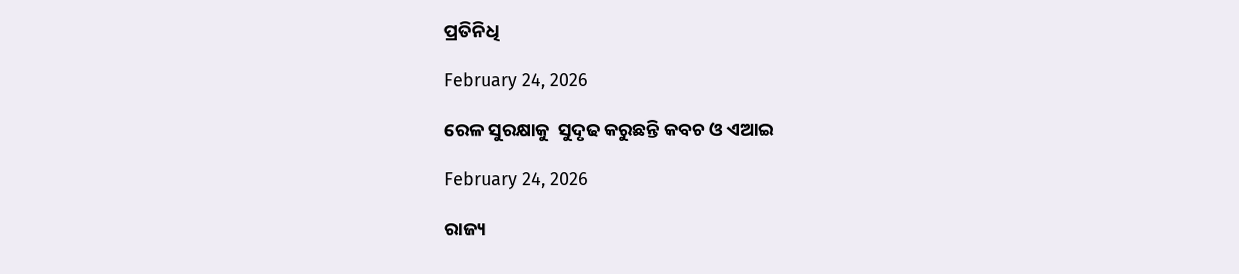ପ୍ରତିନିଧି

February 24, 2026

ରେଳ ସୁରକ୍ଷାକୁ  ସୁଦୃଢ କରୁଛନ୍ତି କବଚ ଓ ଏଆଇ

February 24, 2026

ରାଜ୍ୟ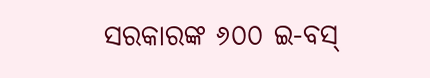ସରକାରଙ୍କ ୬୦୦ ଇ-ବସ୍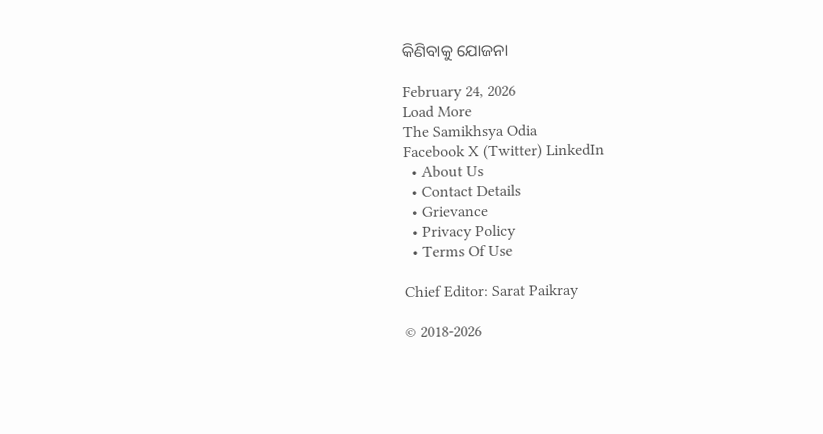କିଣିବାକୁ ଯୋଜନା

February 24, 2026
Load More
The Samikhsya Odia
Facebook X (Twitter) LinkedIn
  • About Us
  • Contact Details
  • Grievance
  • Privacy Policy
  • Terms Of Use

Chief Editor: Sarat Paikray

© 2018-2026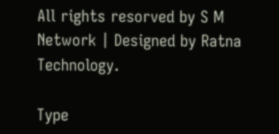All rights resorved by S M Network | Designed by Ratna Technology.

Type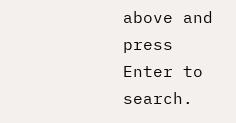above and press Enter to search.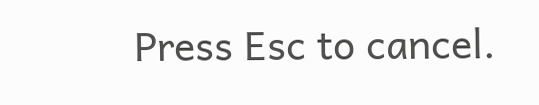Press Esc to cancel.